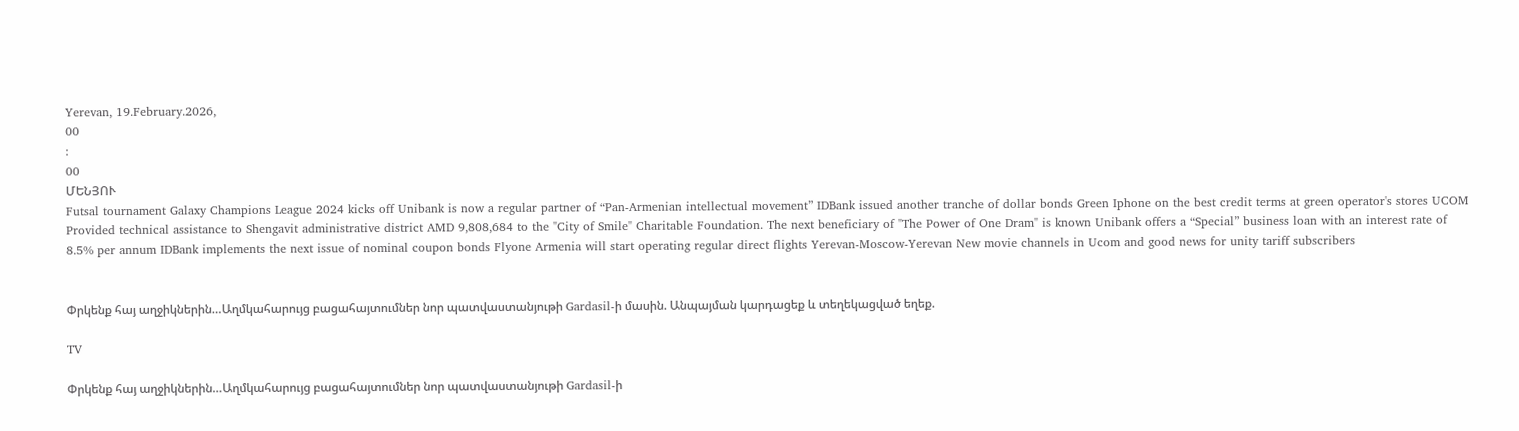Yerevan, 19.February.2026,
00
:
00
ՄԵՆՅՈՒ
Futsal tournament Galaxy Champions League 2024 kicks off Unibank is now a regular partner of “Pan-Armenian intellectual movement” IDBank issued another tranche of dollar bonds Green Iphone on the best credit terms at green operator's stores UCOM Provided technical assistance to Shengavit administrative district AMD 9,808,684 to the "City of Smile" Charitable Foundation. The next beneficiary of "The Power of One Dram" is known Unibank offers a “Special” business loan with an interest rate of 8.5% per annum IDBank implements the next issue of nominal coupon bonds Flyone Armenia will start operating regular direct flights Yerevan-Moscow-Yerevan New movie channels in Ucom and good news for unity tariff subscribers


Փրկենք հայ աղջիկներին…Աղմկահարույց բացահայտումներ նոր պատվաստանյութի Gardasil-ի մասին. Անպայման կարդացեք և տեղեկացված եղեք.

TV

Փրկենք հայ աղջիկներին…Աղմկահարույց բացահայտումներ նոր պատվաստանյութի Gardasil-ի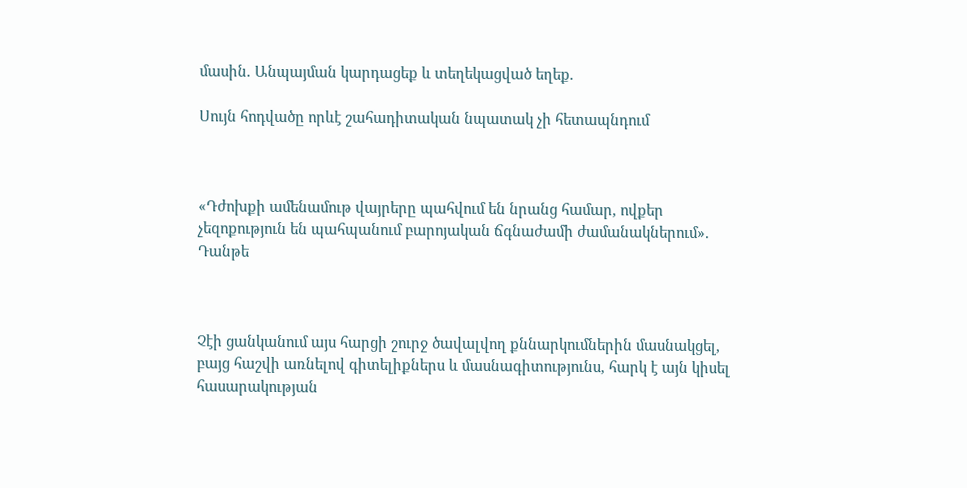մասին. Անպայման կարդացեք և տեղեկացված եղեք.

Սույն հոդվածը որևէ շահադիտական նպատակ չի հետապնդում



«Դժոխքի ամենամութ վայրերը պահվում են նրանց համար, ովքեր չեզոքություն են պահպանում բարոյական ճգնաժամի ժամանակներում». Դանթե



Չէի ցանկանում այս հարցի շուրջ ծավալվող քննարկումներին մասնակցել, բայց հաշվի առնելով գիտելիքներս և մասնագիտությունս, հարկ է այն կիսել հասարակության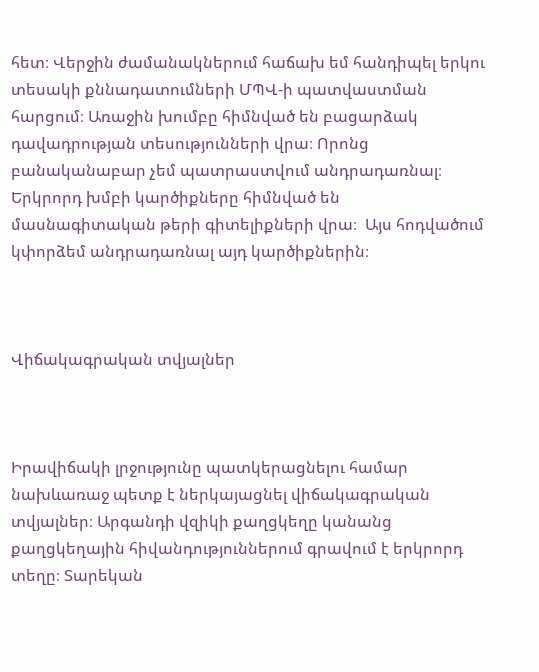հետ։ Վերջին ժամանակներում հաճախ եմ հանդիպել երկու տեսակի քննադատումների ՄՊՎ-ի պատվաստման հարցում։ Առաջին խումբը հիմնված են բացարձակ դավադրության տեսությունների վրա։ Որոնց բանականաբար չեմ պատրաստվում անդրադառնալ։ Երկրորդ խմբի կարծիքները հիմնված են մասնագիտական թերի գիտելիքների վրա։  Այս հոդվածում կփորձեմ անդրադառնալ այդ կարծիքներին։



Վիճակագրական տվյալներ



Իրավիճակի լրջությունը պատկերացնելու համար նախևառաջ պետք է ներկայացնել վիճակագրական տվյալներ։ Արգանդի վզիկի քաղցկեղը կանանց քաղցկեղային հիվանդություններում գրավում է երկրորդ տեղը։ Տարեկան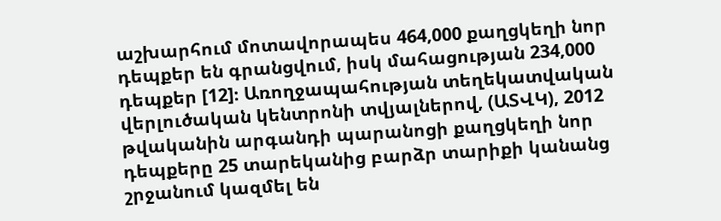աշխարհում մոտավորապես 464,000 քաղցկեղի նոր դեպքեր են գրանցվում, իսկ մահացության 234,000 դեպքեր [12]։ Առողջապահության տեղեկատվական վերլուծական կենտրոնի տվյալներով, (ԱՏՎԿ), 2012 թվականին արգանդի պարանոցի քաղցկեղի նոր դեպքերը 25 տարեկանից բարձր տարիքի կանանց շրջանում կազմել են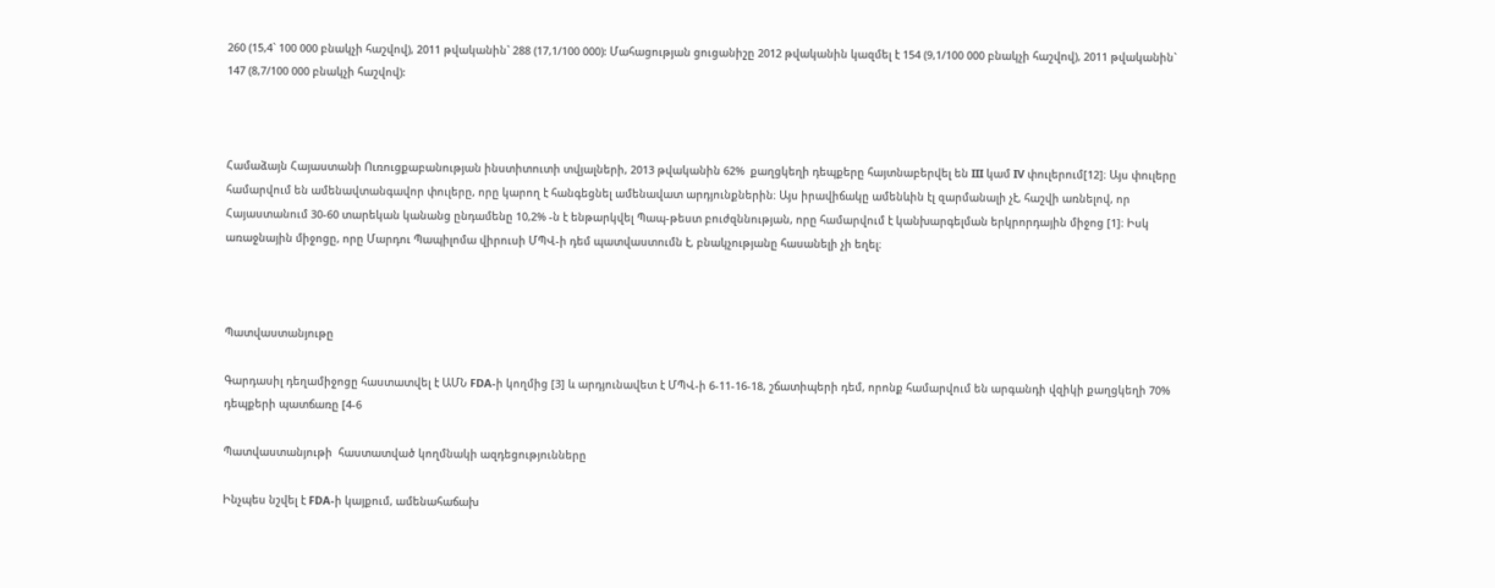260 (15,4` 100 000 բնակչի հաշվով), 2011 թվականին` 288 (17,1/100 000): Մահացության ցուցանիշը 2012 թվականին կազմել է 154 (9,1/100 000 բնակչի հաշվով), 2011 թվականին` 147 (8,7/100 000 բնակչի հաշվով):



Համաձայն Հայաստանի Ուռուցքաբանության ինստիտուտի տվյալների, 2013 թվականին 62%  քաղցկեղի դեպքերը հայտնաբերվել են III կամ IV փուլերում[12]։ Այս փուլերը համարվում են ամենավտանգավոր փուլերը, որը կարող է հանգեցնել ամենավատ արդյունքներին։ Այս իրավիճակը ամենևին էլ զարմանալի չէ, հաշվի առնելով, որ Հայաստանում 30-60 տարեկան կանանց ընդամենը 10,2% -ն է ենթարկվել Պապ-թեստ բուժզննության, որը համարվում է կանխարգելման երկրորդային միջոց [1]։ Իսկ առաջնային միջոցը, որը Մարդու Պապիլոմա վիրուսի ՄՊՎ-ի դեմ պատվաստումն է, բնակչությանը հասանելի չի եղել։



Պատվաստանյութը

Գարդասիլ դեղամիջոցը հաստատվել է ԱՄՆ FDA-ի կողմից [3] և արդյունավետ է ՄՊՎ-ի 6-11-16-18, շճատիպերի դեմ, որոնք համարվում են արգանդի վզիկի քաղցկեղի 70% դեպքերի պատճառը [4-6

Պատվաստանյութի  հաստատված կողմնակի ազդեցությունները

Ինչպես նշվել է FDA-ի կայքում, ամենահաճախ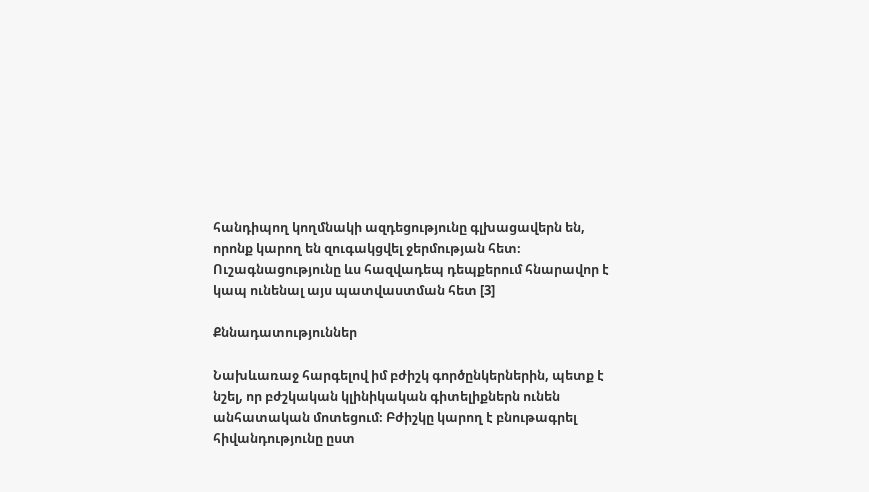հանդիպող կողմնակի ազդեցությունը գլխացավերն են, որոնք կարող են զուգակցվել ջերմության հետ։ Ուշագնացությունը ևս հազվադեպ դեպքերում հնարավոր է կապ ունենալ այս պատվաստման հետ [3]

Քննադատություններ

Նախևառաջ հարգելով իմ բժիշկ գործընկերներին, պետք է նշել, որ բժշկական կլինիկական գիտելիքներն ունեն անհատական մոտեցում։ Բժիշկը կարող է բնութագրել հիվանդությունը ըստ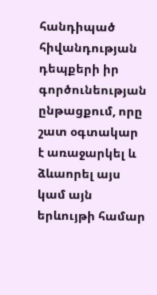հանդիպած հիվանդության դեպքերի իր գործունեության ընթացքում, որը շատ օգտակար է առաջարկել և ձևաորել այս կամ այն երևույթի համար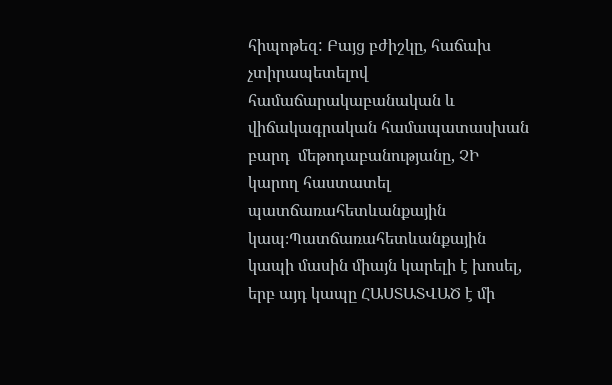հիպոթեզ: Բայց բժիշկը, հաճախ չտիրապետելով համաճարակաբանական և վիճակագրական համապատասխան բարդ  մեթոդաբանությանը, ՉԻ կարող հաստատել պատճառահետևանքային կապ։Պատճառահետևանքային կապի մասին միայն կարելի է խոսել, երբ այդ կապը ՀԱՍՏԱՏՎԱԾ է մի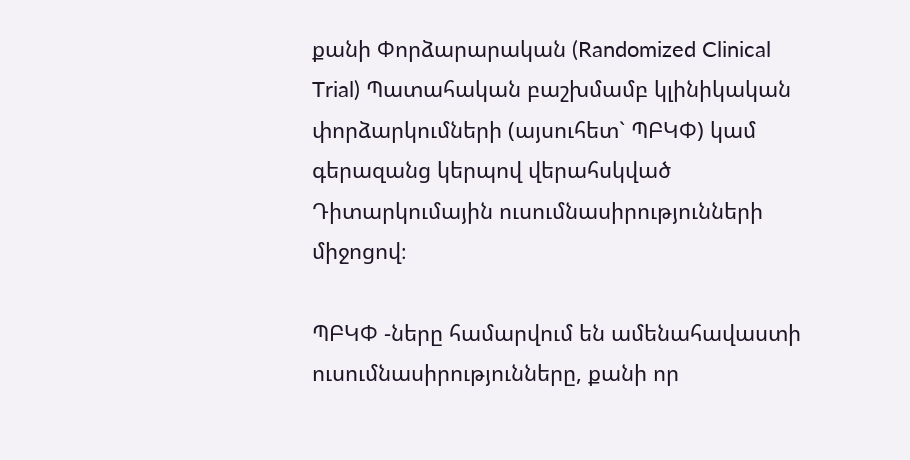քանի Փորձարարական (Randomized Clinical Trial) Պատահական բաշխմամբ կլինիկական փորձարկումների (այսուհետ` ՊԲԿՓ) կամ գերազանց կերպով վերահսկված Դիտարկումային ուսումնասիրությունների միջոցով։

ՊԲԿՓ -ները համարվում են ամենահավաստի ուսումնասիրությունները, քանի որ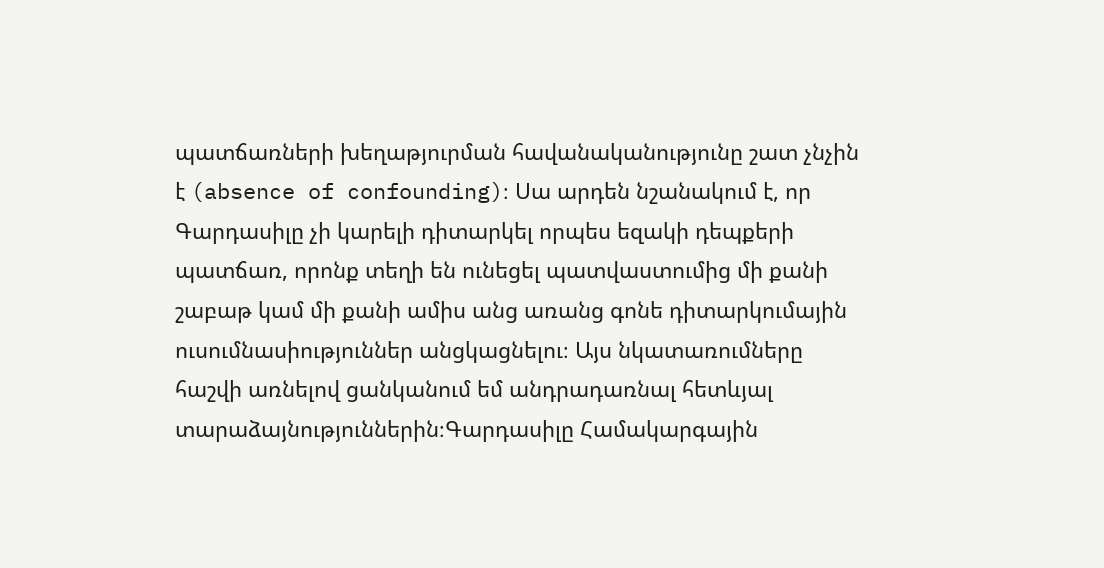պատճառների խեղաթյուրման հավանականությունը շատ չնչին է (absence of confounding)։ Սա արդեն նշանակում է, որ Գարդասիլը չի կարելի դիտարկել որպես եզակի դեպքերի պատճառ, որոնք տեղի են ունեցել պատվաստումից մի քանի շաբաթ կամ մի քանի ամիս անց առանց գոնե դիտարկումային ուսումնասիություններ անցկացնելու։ Այս նկատառումները հաշվի առնելով ցանկանում եմ անդրադառնալ հետևյալ տարաձայնություններին։Գարդասիլը Համակարգային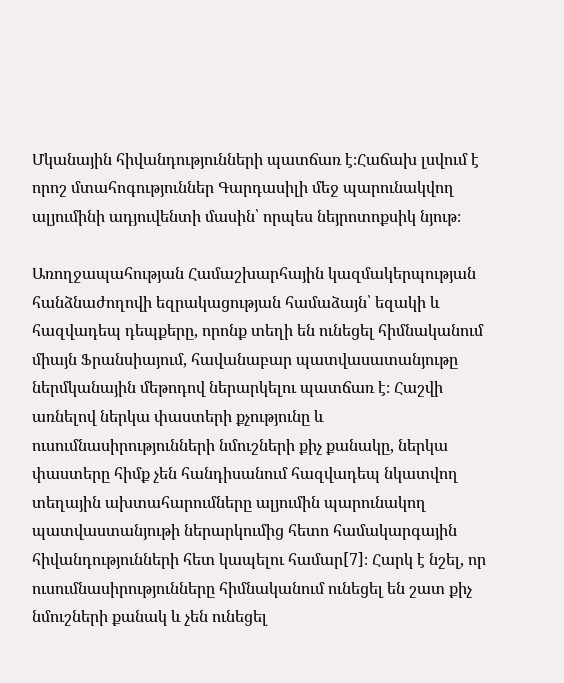Մկանային հիվանդությունների պատճառ է։Հաճախ լսվում է որոշ մտահոգություններ Գարդասիլի մեջ պարունակվող ալյումինի ադյուվենտի մասին՝ որպես նեյրոտոքսիկ նյութ։

Առողջապահության Համաշխարհային կազմակերպության հանձնաժողովի եզրակացության համաձայն՝ եզակի և հազվադեպ դեպքերը, որոնք տեղի են ունեցել հիմնականում միայն Ֆրանսիայում, հավանաբար պատվասատանյութը ներմկանային մեթոդով ներարկելու պատճառ է։ Հաշվի առնելով ներկա փաստերի քչությունը և ուսումնասիրությունների նմուշների քիչ քանակը, ներկա փաստերը հիմք չեն հանդիսանում հազվադեպ նկատվող տեղային ախտահարումները ալյումին պարունակող պատվաստանյութի ներարկումից հետո համակարգային հիվանդությունների հետ կապելու համար[7]։ Հարկ է նշել, որ ուսումնասիրությունները հիմնականում ունեցել են շատ քիչ նմուշների քանակ և չեն ունեցել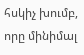հսկիչ խումբ, որը մինիմալ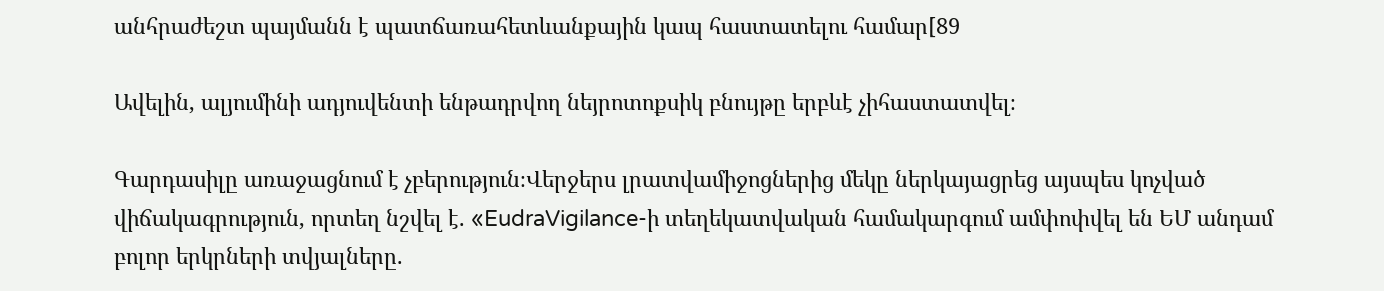անհրաժեշտ պայմանն է պատճառահետևանքային կապ հաստատելու համար[89

Ավելին, ալյումինի ադյուվենտի ենթադրվող նեյրոտոքսիկ բնույթը երբևէ չիհաստատվել։

Գարդասիլը առաջացնում է չբերություն։Վերջերս լրատվամիջոցներից մեկը ներկայացրեց այսպես կոչված վիճակագրություն, որտեղ նշվել է. «EudraVigilance-ի տեղեկատվական համակարգում ամփոփվել են ԵՄ անդամ բոլոր երկրների տվյալները.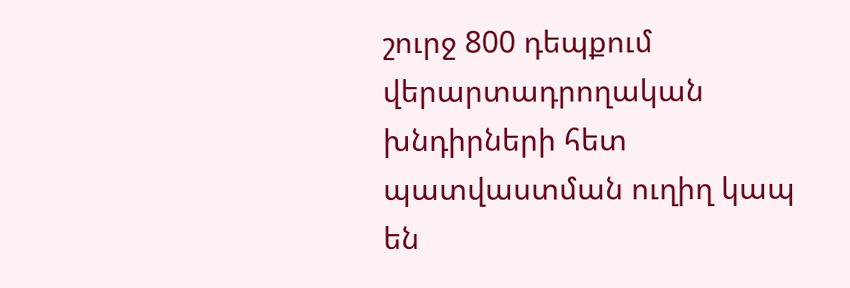շուրջ 800 դեպքում վերարտադրողական խնդիրների հետ պատվաստման ուղիղ կապ են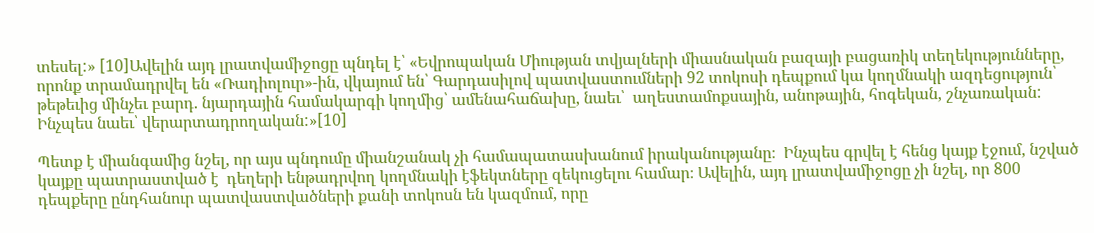տեսել:» [10]Ավելին այդ լրատվամիջոցը պնդել է՝ «Եվրոպական Միության տվյալների միասնական բազայի բացառիկ տեղեկությունները, որոնք տրամադրվել են «Ռադիոլուր»-ին, վկայում են՝ Գարդասիլով պատվաստումների 92 տոկոսի դեպքում կա կողմնակի ազդեցություն՝ թեթեւից մինչեւ բարդ. նյարդային համակարգի կողմից՝ ամենահաճախը, նաեւ՝  աղեստամոքսային, անոթային, հոգեկան, շնչառական: Ինչպես նաեւ՝ վերարտադրողական:»[10]

Պետք է միանգամից նշել, որ այս պնդումը միանշանակ չի համապատասխանում իրականությանը։  Ինչպես գրվել է հենց կայք էջում, նշված կայքը պատրաստված է  դեղերի ենթադրվող կողմնակի էֆեկտները զեկուցելու համար։ Ավելին, այդ լրատվամիջոցը չի նշել, որ 800 դեպքերը ընդհանուր պատվաստվածների քանի տոկոսն են կազմում, որը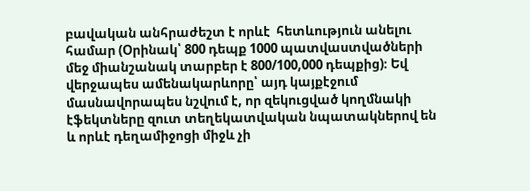բավական անհրաժեշտ է որևէ  հետևություն անելու համար (Օրինակ՝ 800 դեպք 1000 պատվաստվածների մեջ միանշանակ տարբեր է 800/100,000 դեպքից)։ Եվ վերջապես ամենակարևորը՝ այդ կայքէջում մասնավորապես նշվում է, որ զեկուցված կողմնակի էֆեկտները զուտ տեղեկատվական նպատակներով են և որևէ դեղամիջոցի միջև չի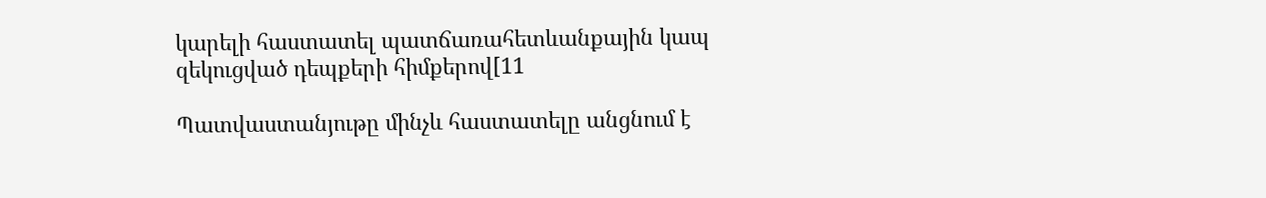կարելի հաստատել պատճառահետևանքային կապ զեկուցված դեպքերի հիմքերով[11

Պատվաստանյութը մինչև հաստատելը անցնում է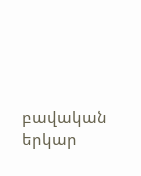բավական երկար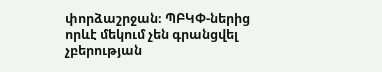փորձաշրջան։ ՊԲԿՓ-ներից որևէ մեկում չեն գրանցվել չբերության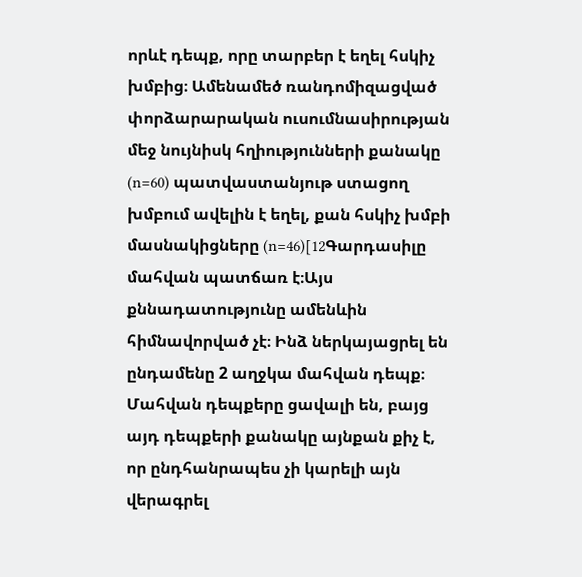որևէ դեպք, որը տարբեր է եղել հսկիչ խմբից։ Ամենամեծ ռանդոմիզացված փորձարարական ուսումնասիրության մեջ նույնիսկ հղիությունների քանակը (n=60) պատվաստանյութ ստացող խմբում ավելին է եղել, քան հսկիչ խմբի մասնակիցները (n=46)[12Գարդասիլը մահվան պատճառ է։Այս քննադատությունը ամենևին հիմնավորված չէ։ Ինձ ներկայացրել են ընդամենը 2 աղջկա մահվան դեպք։ Մահվան դեպքերը ցավալի են, բայց այդ դեպքերի քանակը այնքան քիչ է, որ ընդհանրապես չի կարելի այն վերագրել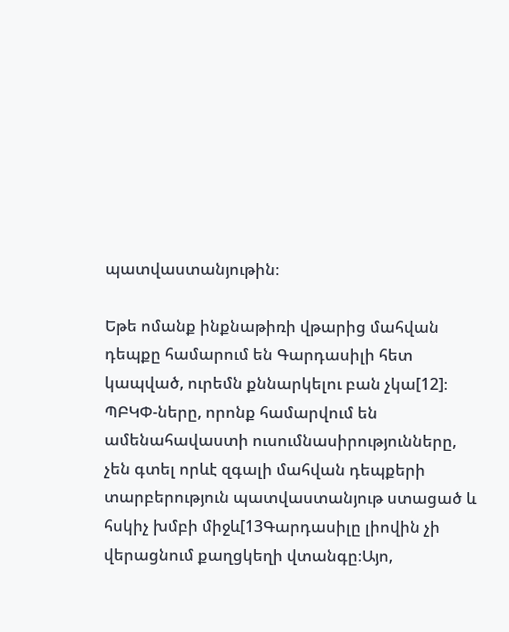պատվաստանյութին։

Եթե ոմանք ինքնաթիռի վթարից մահվան դեպքը համարում են Գարդասիլի հետ կապված, ուրեմն քննարկելու բան չկա[12]։ ՊԲԿՓ-ները, որոնք համարվում են ամենահավաստի ուսումնասիրությունները, չեն գտել որևէ զգալի մահվան դեպքերի տարբերություն պատվաստանյութ ստացած և հսկիչ խմբի միջև[13Գարդասիլը լիովին չի վերացնում քաղցկեղի վտանգը։Այո,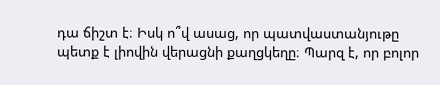դա ճիշտ է։ Իսկ ո՞վ ասաց, որ պատվաստանյութը պետք է լիովին վերացնի քաղցկեղը։ Պարզ է, որ բոլոր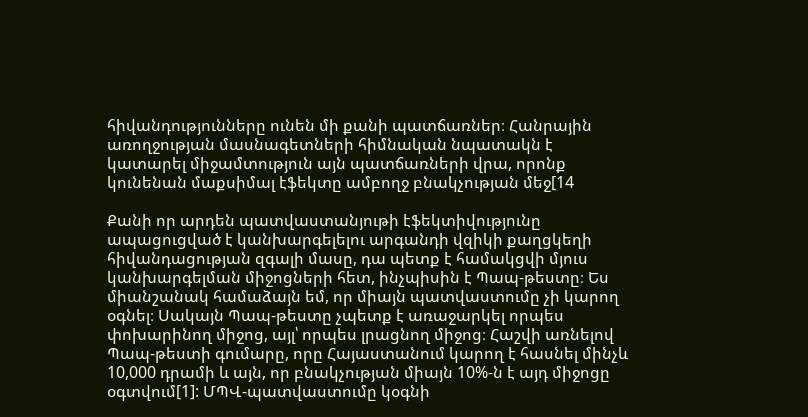հիվանդությունները ունեն մի քանի պատճառներ։ Հանրային առողջության մասնագետների հիմնական նպատակն է կատարել միջամտություն այն պատճառների վրա, որոնք կունենան մաքսիմալ էֆեկտը ամբողջ բնակչության մեջ[14

Քանի որ արդեն պատվաստանյութի էֆեկտիվությունը ապացուցված է կանխարգելելու արգանդի վզիկի քաղցկեղի հիվանդացության զգալի մասը, դա պետք է համակցվի մյուս կանխարգելման միջոցների հետ, ինչպիսին է Պապ-թեստը։ Ես միանշանակ համաձայն եմ, որ միայն պատվաստումը չի կարող օգնել։ Սակայն Պապ-թեստը չպետք է առաջարկել որպես փոխարինող միջոց, այլ՝ որպես լրացնող միջոց։ Հաշվի առնելով Պապ-թեստի գումարը, որը Հայաստանում կարող է հասնել մինչև 10,000 դրամի և այն, որ բնակչության միայն 10%-ն է այդ միջոցը օգտվում[1]: ՄՊՎ-պատվաստումը կօգնի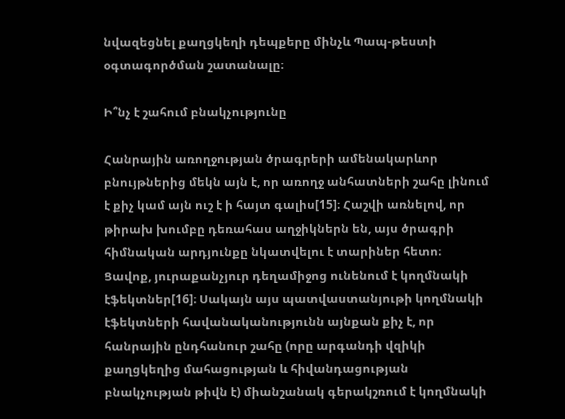նվազեցնել քաղցկեղի դեպքերը մինչև Պապ-թեստի օգտագործման շատանալը։

Ի՞նչ է շահում բնակչությունը

Հանրային առողջության ծրագրերի ամենակարևոր բնույթներից մեկն այն է, որ առողջ անհատների շահը լինում է քիչ կամ այն ուշ է ի հայտ գալիս[15]։ Հաշվի առնելով, որ թիրախ խումբը դեռահաս աղջիկներն են, այս ծրագրի հիմնական արդյունքը նկատվելու է տարիներ հետո։ Ցավոք, յուրաքանչյուր դեղամիջոց ունենում է կողմնակի էֆեկտներ[16]։ Սակայն այս պատվաստանյութի կողմնակի էֆեկտների հավանականությունն այնքան քիչ է, որ հանրային ընդհանուր շահը (որը արգանդի վզիկի քաղցկեղից մահացության և հիվանդացության բնակչության թիվն է) միանշանակ գերակշռում է կողմնակի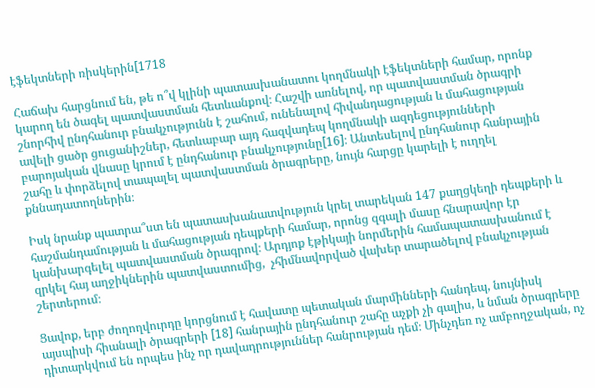էֆեկտների ռիսկերին[1718

Հաճախ հարցնում են, թե ո՞վ կլինի պատասխանատու կողմնակի էֆեկտների համար, որոնք կարող են ծագել պատվաստման հետևանքով։ Հաշվի առնելով, որ պատվաստման ծրագրի շնորհիվ ընդհանուր բնակչությունն է շահում, ունենալով հիվանդացության և մահացության ավելի ցածր ցուցանիշներ, հետևաբար այդ հազվադեպ կողմնակի ազդեցությունների բարոյական վնասը կրում է ընդհանուր բնակչությունը[16]։ Անտեսելով ընդհանուր հանրային շահը և փորձելով տապալել պատվաստման ծրագրերը, նույն հարցը կարելի է ուղղել քննադատողներին։

Իսկ նրանք պատրա՞ստ են պատասխանատվություն կրել տարեկան 147 քաղցկեղի դեպքերի և հաշմանդամության և մահացության դեպքերի համար, որոնց զգալի մասը հնարավոր էր կանխարգելել պատվաստման ծրագրով։ Արդյոք էթիկայի նորմերին համապատասխանում է զրկել հայ աղջիկներին պատվաստումից,  չհիմնավորված վախեր տարածելով բնակչության շերտերում։

Ցավոք, երբ ժողողվուրդը կորցնում է հավատը պետական մարմինների հանդեպ, նույնիսկ այսպիսի հիանալի ծրագրերի [18] հանրային ընդհանուր շահը աչքի չի գալիս, և նման ծրագրերը դիտարկվում են որպես ինչ որ դավադրություններ հանրության դեմ։ Մինչդեռ ոչ ամբողջական, ոչ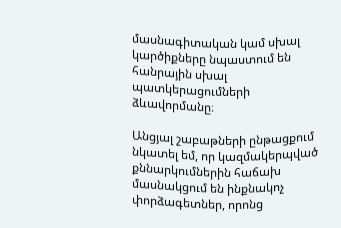մասնագիտական կամ սխալ կարծիքները նպաստում են հանրային սխալ պատկերացումների ձևավորմանը։

Անցյալ շաբաթների ընթացքում նկատել եմ, որ կազմակերպված քննարկումներին հաճախ մասնակցում են ինքնակոչ փորձագետներ, որոնց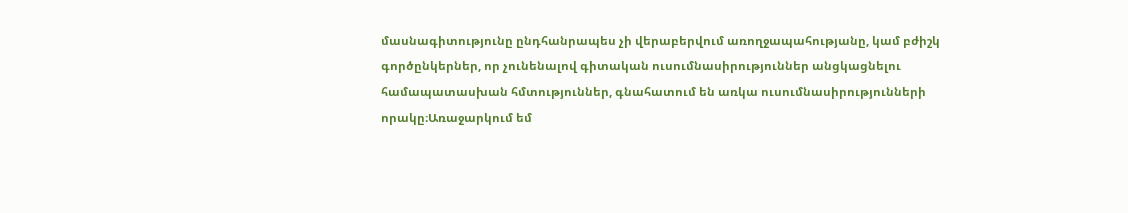մասնագիտությունը ընդհանրապես չի վերաբերվում առողջապահությանը, կամ բժիշկ գործընկերներ, որ չունենալով գիտական ուսումնասիրություններ անցկացնելու համապատասխան հմտություններ, գնահատում են առկա ուսումնասիրությունների որակը։Առաջարկում եմ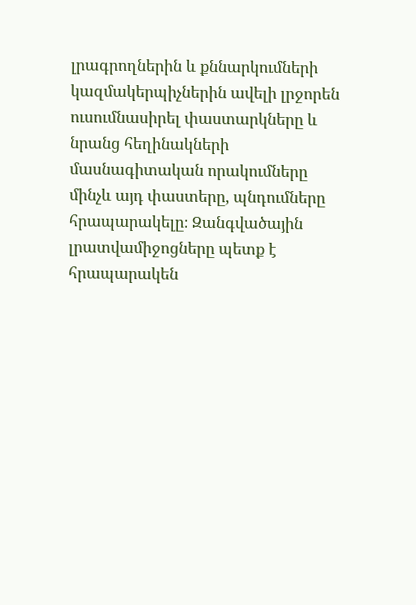լրագրողներին և քննարկումների կազմակերպիչներին ավելի լրջորեն ուսումնասիրել փաստարկները և նրանց հեղինակների մասնագիտական որակումները մինչև այդ փաստերը, պնդումները հրապարակելը։ Զանգվածային լրատվամիջոցները պետք է հրապարակեն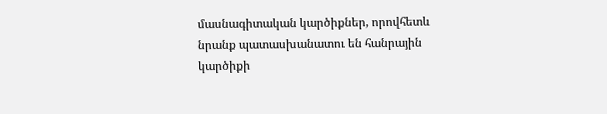մասնագիտական կարծիքներ, որովհետև նրանք պատասխանատու են հանրային կարծիքի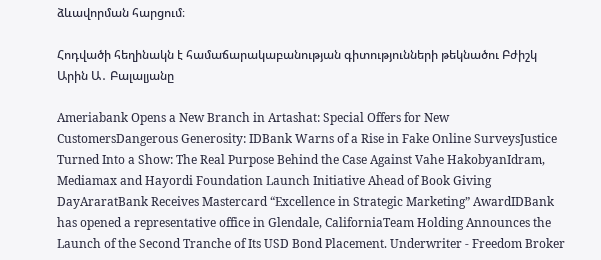ձևավորման հարցում։

Հոդվածի հեղինակն է համաճարակաբանության գիտությունների թեկնածու Բժիշկ Արին Ա․ Բալալյանը

Ameriabank Opens a New Branch in Artashat: Special Offers for New CustomersDangerous Generosity: IDBank Warns of a Rise in Fake Online SurveysJustice Turned Into a Show: The Real Purpose Behind the Case Against Vahe HakobyanIdram, Mediamax and Hayordi Foundation Launch Initiative Ahead of Book Giving DayAraratBank Receives Mastercard “Excellence in Strategic Marketing” AwardIDBank has opened a representative office in Glendale, CaliforniaTeam Holding Announces the Launch of the Second Tranche of Its USD Bond Placement. Underwriter - Freedom Broker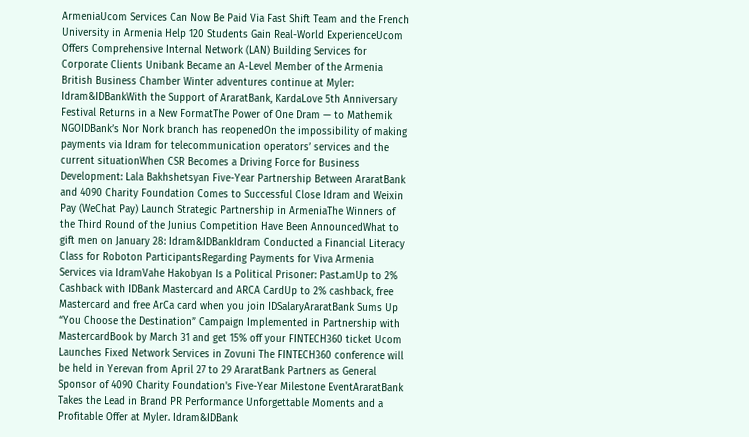ArmeniaUcom Services Can Now Be Paid Via Fast Shift Team and the French University in Armenia Help 120 Students Gain Real-World ExperienceUcom Offers Comprehensive Internal Network (LAN) Building Services for Corporate Clients Unibank Became an A-Level Member of the Armenia British Business Chamber Winter adventures continue at Myler: Idram&IDBankWith the Support of AraratBank, KardaLove 5th Anniversary Festival Returns in a New FormatThe Power of One Dram — to Mathemik NGOIDBank’s Nor Nork branch has reopenedOn the impossibility of making payments via Idram for telecommunication operators’ services and the current situationWhen CSR Becomes a Driving Force for Business Development: Lala Bakhshetsyan Five-Year Partnership Between AraratBank and 4090 Charity Foundation Comes to Successful Close Idram and Weixin Pay (WeChat Pay) Launch Strategic Partnership in ArmeniaThe Winners of the Third Round of the Junius Competition Have Been AnnouncedWhat to gift men on January 28: Idram&IDBankIdram Conducted a Financial Literacy Class for Roboton ParticipantsRegarding Payments for Viva Armenia Services via IdramVahe Hakobyan Is a Political Prisoner: Past.amUp to 2% Cashback with IDBank Mastercard and ARCA CardUp to 2% cashback, free Mastercard and free ArCa card when you join IDSalaryAraratBank Sums Up “You Choose the Destination” Campaign Implemented in Partnership with MastercardBook by March 31 and get 15% off your FINTECH360 ticket Ucom Launches Fixed Network Services in Zovuni The FINTECH360 conference will be held in Yerevan from April 27 to 29 AraratBank Partners as General Sponsor of 4090 Charity Foundation's Five-Year Milestone EventAraratBank Takes the Lead in Brand PR Performance Unforgettable Moments and a Profitable Offer at Myler. Idram&IDBank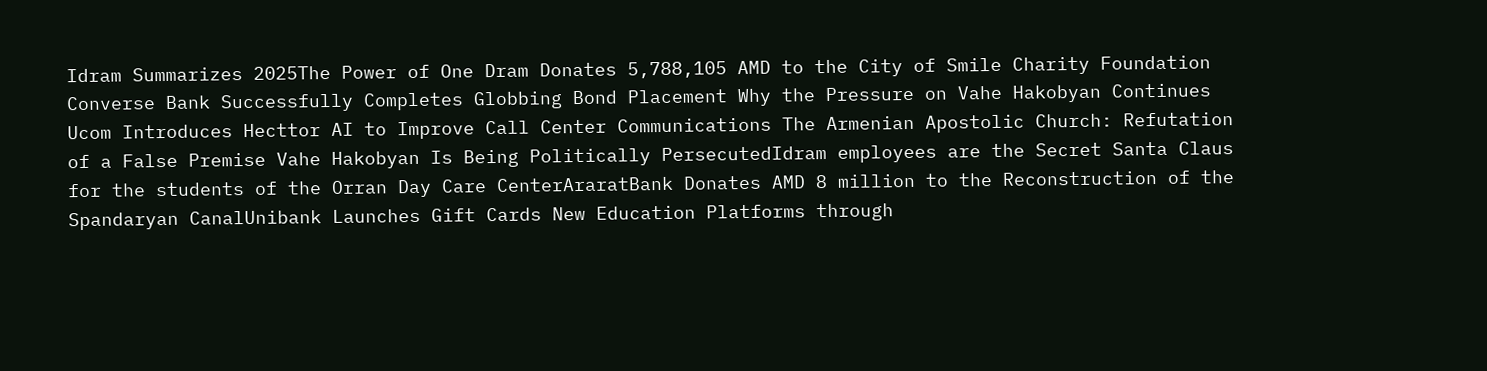Idram Summarizes 2025The Power of One Dram Donates 5,788,105 AMD to the City of Smile Charity Foundation Converse Bank Successfully Completes Globbing Bond Placement Why the Pressure on Vahe Hakobyan Continues Ucom Introduces Hecttor AI to Improve Call Center Communications The Armenian Apostolic Church: Refutation of a False Premise Vahe Hakobyan Is Being Politically PersecutedIdram employees are the Secret Santa Claus for the students of the Orran Day Care CenterAraratBank Donates AMD 8 million to the Reconstruction of the Spandaryan CanalUnibank Launches Gift Cards New Education Platforms through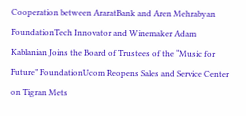Cooperation between AraratBank and Aren Mehrabyan FoundationTech Innovator and Winemaker Adam Kablanian Joins the Board of Trustees of the “Music for Future” FoundationUcom Reopens Sales and Service Center on Tigran Mets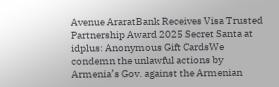Avenue AraratBank Receives Visa Trusted Partnership Award 2025 Secret Santa at idplus: Anonymous Gift CardsWe condemn the unlawful actions by Armenia’s Gov. against the Armenian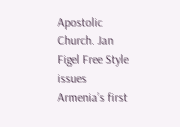Apostolic Church. Jan Figel Free Style issues Armenia’s first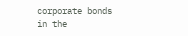corporate bonds in the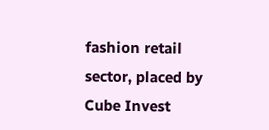fashion retail sector, placed by Cube Invest